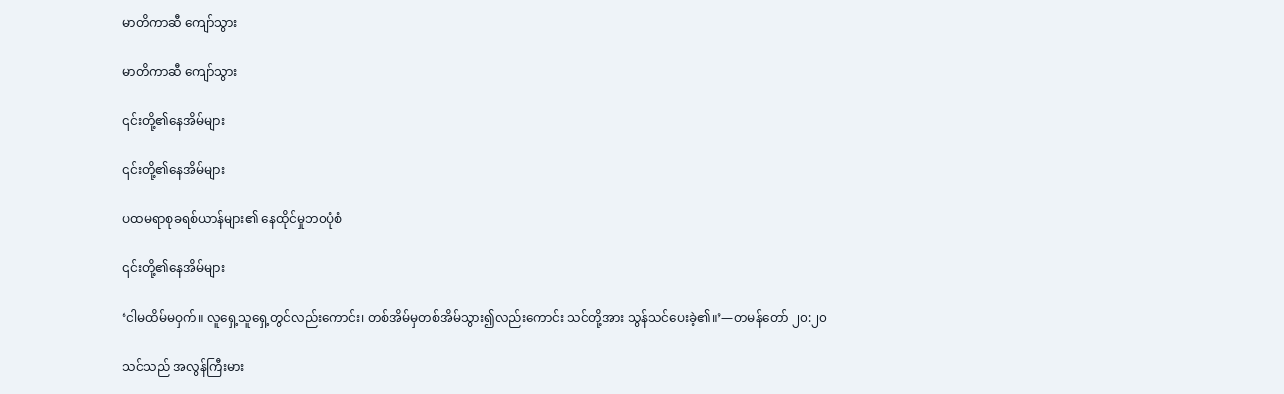မာတိကာဆီ ကျော်သွား

မာတိကာဆီ ကျော်သွား

၎င်းတို့၏နေအိမ်များ

၎င်းတို့၏နေအိမ်များ

ပထမရာစုခရစ်ယာန်များ၏ နေထိုင်မှုဘ၀ပုံစံ

၎င်းတို့၏နေအိမ်များ

‘ငါမထိမ်မဝှက်။ လူရှေ့သူရှေ့တွင်လည်းကောင်း၊ တစ်အိမ်မှတစ်အိမ်သွား၍လည်းကောင်း သင်တို့အား သွန်သင်ပေးခဲ့၏။’—တမန်တော် ၂၀:၂၀

သင်သည် အလွန်ကြီးမား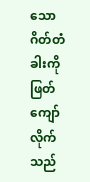သော ဂိတ်တံခါးကို ဖြတ်ကျော်လိုက်သည်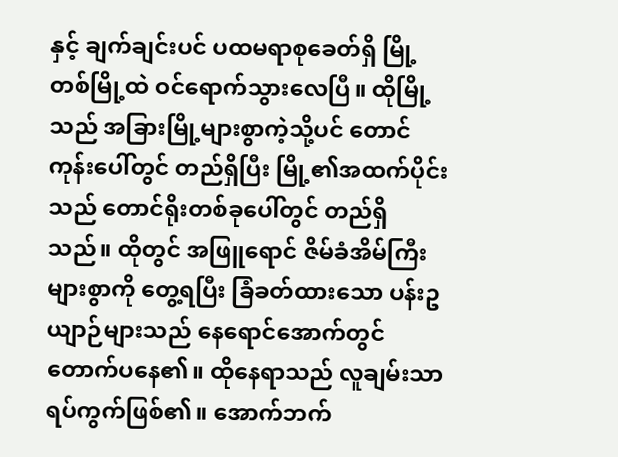နှင့် ချက်ချင်းပင် ပထမရာစုခေတ်ရှိ မြို့တစ်မြို့ထဲ ဝင်ရောက်သွားလေပြီ။ ထိုမြို့သည် အခြားမြို့များစွာကဲ့သို့ပင် တောင်ကုန်းပေါ်တွင် တည်ရှိပြီး မြို့၏အထက်ပိုင်းသည် တောင်ရိုးတစ်ခုပေါ်တွင် တည်ရှိသည်။ ထိုတွင် အဖြူရောင် ဇိမ်ခံအိမ်ကြီးများစွာကို တွေ့ရပြီး ခြံခတ်ထားသော ပန်းဥယျာဉ်များသည် နေရောင်အောက်တွင် တောက်ပနေ၏။ ထိုနေရာသည် လူချမ်းသာရပ်ကွက်ဖြစ်၏။ အောက်ဘက်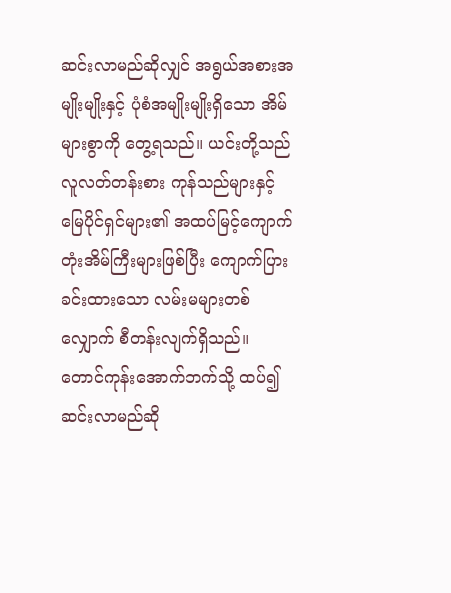ဆင်းလာမည်ဆိုလျှင် အရွယ်အစားအမျိုးမျိုးနှင့် ပုံစံအမျိုးမျိုးရှိသော အိမ်များစွာကို တွေ့ရသည်။ ယင်းတို့သည် လူလတ်တန်းစား ကုန်သည်များနှင့် မြေပိုင်ရှင်များ၏ အထပ်မြင့်ကျောက်တုံးအိမ်ကြီးများဖြစ်ပြီး ကျောက်ပြားခင်းထားသော လမ်းမများတစ်လျှောက် စီတန်းလျက်ရှိသည်။ တောင်ကုန်းအောက်ဘက်သို့ ထပ်၍ဆင်းလာမည်ဆို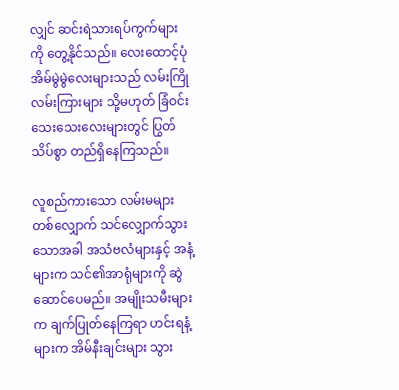လျှင် ဆင်းရဲသားရပ်ကွက်များကို တွေ့နိုင်သည်။ လေးထောင့်ပုံအိမ်မွဲမွဲလေးများသည် လမ်းကြိုလမ်းကြားများ သို့မဟုတ် ခြံဝင်းသေးသေးလေးများတွင် ပြွတ်သိပ်စွာ တည်ရှိနေကြသည်။

လူစည်ကားသော လမ်းမများတစ်လျှောက် သင်လျှောက်သွားသောအခါ အသံဗလံများနှင့် အနံ့များက သင်၏အာရုံများကို ဆွဲဆောင်ပေမည်။ အမျိုးသမီးများက ချက်ပြုတ်နေကြရာ ဟင်းရနံ့များက အိမ်နီးချင်းများ သွား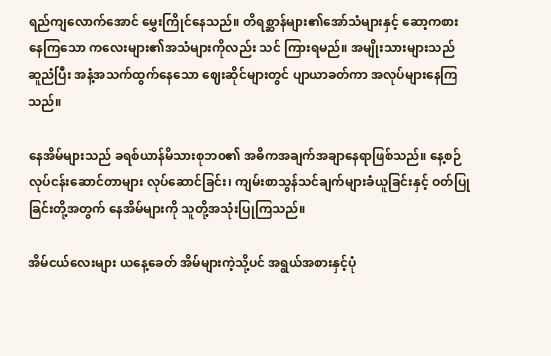ရည်ကျလောက်အောင် မွှေးကြိုင်နေသည်။ တိရစ္ဆာန်များ၏အော်သံများနှင့် ဆော့ကစားနေကြသော ကလေးများ၏အသံများကိုလည်း သင် ကြားရမည်။ အမျိုးသားများသည် ဆူညံပြီး အနံ့အသက်ထွက်နေသော ဈေးဆိုင်များတွင် ပျာယာခတ်ကာ အလုပ်များနေကြသည်။

နေအိမ်များသည် ခရစ်ယာန်မိသားစုဘ၀၏ အဓိကအချက်အချာနေရာဖြစ်သည်။ နေ့စဉ်လုပ်ငန်းဆောင်တာများ လုပ်ဆောင်ခြင်း၊ ကျမ်းစာသွန်သင်ချက်များခံယူခြင်းနှင့် ဝတ်ပြုခြင်းတို့အတွက် နေအိမ်များကို သူတို့အသုံးပြုကြသည်။

အိမ်ငယ်လေးများ ယနေ့ခေတ် အိမ်များကဲ့သို့ပင် အရွယ်အစားနှင့်ပုံ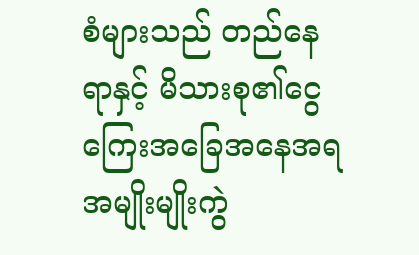စံများသည် တည်နေရာနှင့် မိသားစု၏ငွေကြေးအခြေအနေအရ အမျိုးမျိုးကွဲ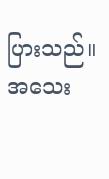ပြားသည်။ အသေး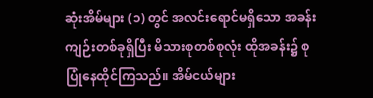ဆုံးအိမ်များ (၁) တွင် အလင်းရောင်မရှိသော အခန်းကျဉ်းတစ်ခုရှိပြီး မိသားစုတစ်စုလုံး ထိုအခန်း၌ စုပြုံနေထိုင်ကြသည်။ အိမ်ငယ်များ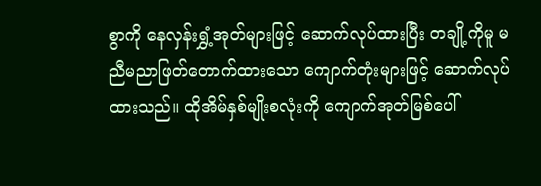စွာကို နေလှန်းရွှံ့အုတ်များဖြင့် ဆောက်လုပ်ထားပြီး တချို့ကိုမူ မညီမညာဖြတ်တောက်ထားသော ကျောက်တုံးများဖြင့် ဆောက်လုပ်ထားသည်။ ထိုအိမ်နှစ်မျိုးစလုံးကို ကျောက်အုတ်မြစ်ပေါ်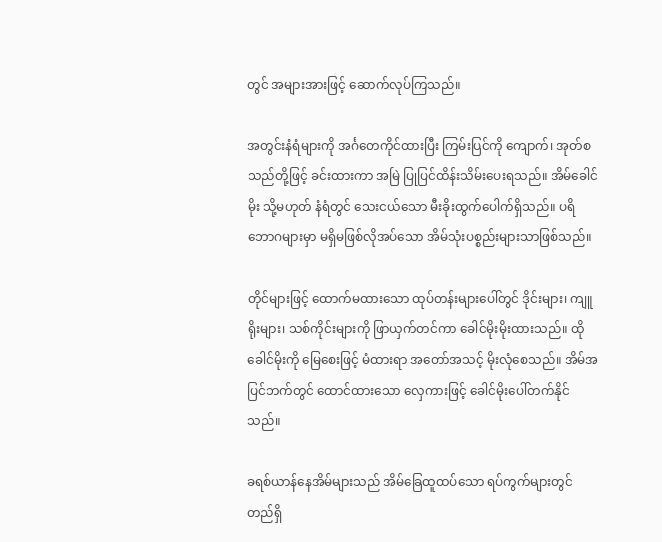တွင် အများအားဖြင့် ဆောက်လုပ်ကြသည်။

အတွင်းနံရံများကို အင်္ဂတေကိုင်ထားပြီး ကြမ်းပြင်ကို ကျောက်၊ အုတ်စသည်တို့ဖြင့် ခင်းထားကာ အမြဲ ပြုပြင်ထိန်းသိမ်းပေးရသည်။ အိမ်ခေါင်မိုး သို့မဟုတ် နံရံတွင် သေးငယ်သော မီးခိုးထွက်ပေါက်ရှိသည်။ ပရိဘောဂများမှာ မရှိမဖြစ်လိုအပ်သော အိမ်သုံးပစ္စည်းများသာဖြစ်သည်။

တိုင်များဖြင့် ထောက်မထားသော ထုပ်တန်းများပေါ်တွင် ဒိုင်းများ၊ ကျူရိုးများ၊ သစ်ကိုင်းများကို ဖြာယှက်တင်ကာ ခေါင်မိုးမိုးထားသည်။ ထိုခေါင်မိုးကို မြေစေးဖြင့် မံထားရာ အတော်အသင့် မိုးလုံစေသည်။ အိမ်အပြင်ဘက်တွင် ထောင်ထားသော လှေကားဖြင့် ခေါင်မိုးပေါ်တက်နိုင်သည်။

ခရစ်ယာန်နေအိမ်များသည် အိမ်ခြေထူထပ်သော ရပ်ကွက်များတွင် တည်ရှိ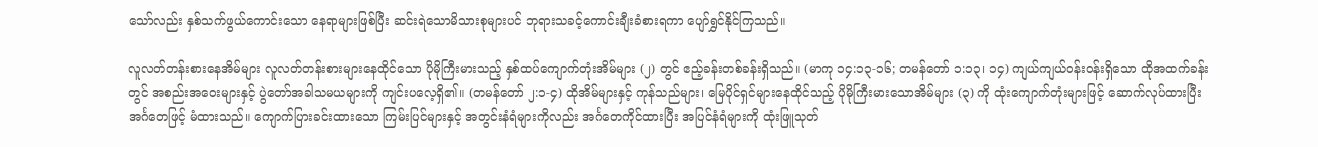သော်လည်း နှစ်သက်ဖွယ်ကောင်းသော နေရာများဖြစ်ပြီး ဆင်းရဲသောမိသားစုများပင် ဘုရားသခင့်ကောင်းချီးခံစားရကာ ပျော်ရွှင်နိုင်ကြသည်။

လူလတ်တန်းစားနေအိမ်များ လူလတ်တန်းစားများနေထိုင်သော ပိုမိုကြီးမားသည့် နှစ်ထပ်ကျောက်တုံးအိမ်များ (၂) တွင် ဧည့်ခန်းတစ်ခန်းရှိသည်။ (မာကု ၁၄:၁၃-၁၆; တမန်တော် ၁:၁၃၊ ၁၄) ကျယ်ကျယ်ဝန်းဝန်းရှိသော ထိုအထက်ခန်းတွင် အစည်းအဝေးများနှင့် ပွဲတော်အခါသမယများကို ကျင်းပလေ့ရှိ၏။ (တမန်တော် ၂:၁-၄) ထိုအိမ်များနှင့် ကုန်သည်များ၊ မြေပိုင်ရှင်များနေထိုင်သည့် ပိုမိုကြီးမားသောအိမ်များ (၃) ကို ထုံးကျောက်တုံးများဖြင့် ဆောက်လုပ်ထားပြီး အင်္ဂတေဖြင့် မံထားသည်။ ကျောက်ပြားခင်းထားသော ကြမ်းပြင်များနှင့် အတွင်းနံရံများကိုလည်း အင်္ဂတေကိုင်ထားပြီး အပြင်နံရံများကို ထုံးဖြူသုတ်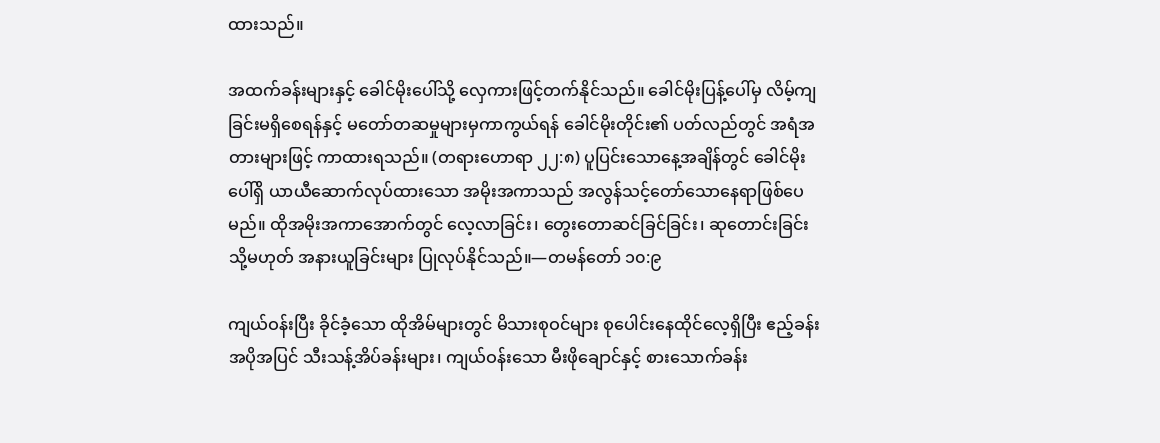ထားသည်။

အထက်ခန်းများနှင့် ခေါင်မိုးပေါ်သို့ လှေကားဖြင့်တက်နိုင်သည်။ ခေါင်မိုးပြန့်ပေါ်မှ လိမ့်ကျခြင်းမရှိစေရန်နှင့် မတော်တဆမှုများမှကာကွယ်ရန် ခေါင်မိုးတိုင်း၏ ပတ်လည်တွင် အရံအတားများဖြင့် ကာထားရသည်။ (တရားဟောရာ ၂၂:၈) ပူပြင်းသောနေ့အချိန်တွင် ခေါင်မိုးပေါ်ရှိ ယာယီဆောက်လုပ်ထားသော အမိုးအကာသည် အလွန်သင့်တော်သောနေရာဖြစ်ပေမည်။ ထိုအမိုးအကာအောက်တွင် လေ့လာခြင်း၊ တွေးတောဆင်ခြင်ခြင်း၊ ဆုတောင်းခြင်း သို့မဟုတ် အနားယူခြင်းများ ပြုလုပ်နိုင်သည်။—တမန်တော် ၁၀:၉

ကျယ်ဝန်းပြီး ခိုင်ခံ့သော ထိုအိမ်များတွင် မိသားစုဝင်များ စုပေါင်းနေထိုင်လေ့ရှိပြီး ဧည့်ခန်းအပိုအပြင် သီးသန့်အိပ်ခန်းများ၊ ကျယ်ဝန်းသော မီးဖိုချောင်နှင့် စားသောက်ခန်း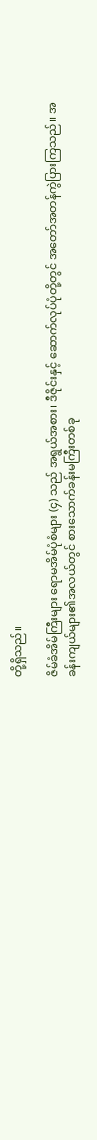တို့ရှိသည်။

ဇိမ်ခံအိမ်ကြီးများ ရောမအိမ်ပုံစံများ (၄) သည် အရွယ်အစား၊ ဒီဇိုင်းနှင့် ဆောက်လုပ်ပုံတို့တွင် အတော်အတန်ကွဲပြားကြသည်။ အခန်းကျယ်များ၏အလယ်တွင် စားသောက်ခန်းမကြီးတစ်ခု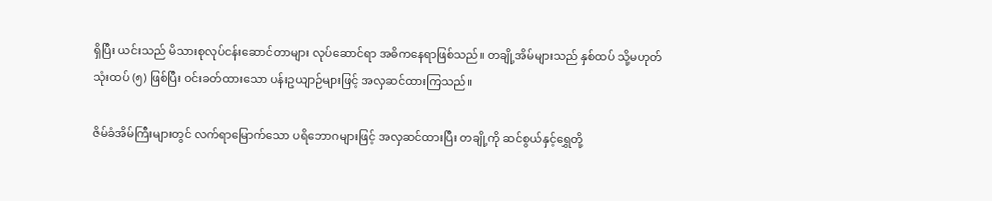ရှိပြီး ယင်းသည် မိသားစုလုပ်ငန်းဆောင်တာများ လုပ်ဆောင်ရာ အဓိကနေရာဖြစ်သည်။ တချို့အိမ်များသည် နှစ်ထပ် သို့မဟုတ် သုံးထပ် (၅) ဖြစ်ပြီး ဝင်းခတ်ထားသော ပန်းဥယျာဉ်များဖြင့် အလှဆင်ထားကြသည်။

ဇိမ်ခံအိမ်ကြီးများတွင် လက်ရာမြောက်သော ပရိဘောဂများဖြင့် အလှဆင်ထားပြီး တချို့ကို ဆင်စွယ်နှင့်ရွှေတို့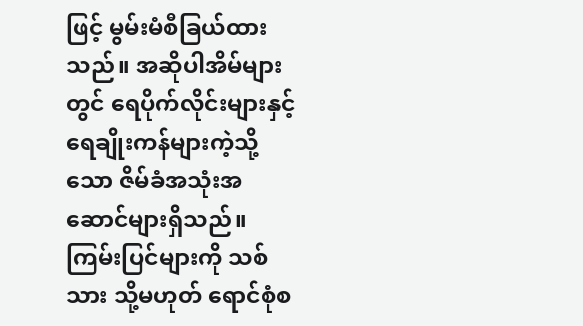ဖြင့် မွမ်းမံစီခြယ်ထားသည်။ အဆိုပါအိမ်များတွင် ရေပိုက်လိုင်းများနှင့် ရေချိုးကန်များကဲ့သို့သော ဇိမ်ခံအသုံးအဆောင်များရှိသည်။ ကြမ်းပြင်များကို သစ်သား သို့မဟုတ် ရောင်စုံစ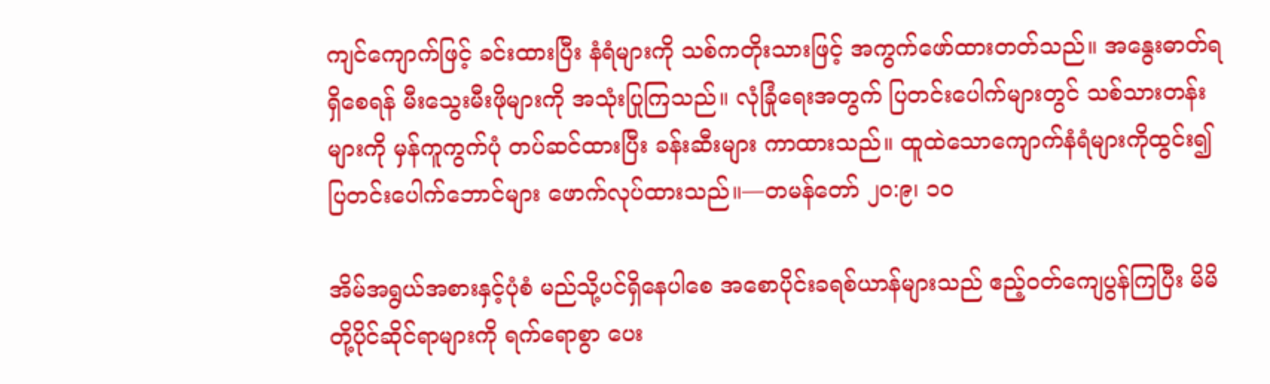ကျင်ကျောက်ဖြင့် ခင်းထားပြီး နံရံများကို သစ်ကတိုးသားဖြင့် အကွက်ဖော်ထားတတ်သည်။ အနွေးဓာတ်ရရှိစေရန် မီးသွေးမီးဖိုများကို အသုံးပြုကြသည်။ လုံခြုံရေးအတွက် ပြတင်းပေါက်များတွင် သစ်သားတန်းများကို မှန်ကူကွက်ပုံ တပ်ဆင်ထားပြီး ခန်းဆီးများ ကာထားသည်။ ထူထဲသောကျောက်နံရံများကိုထွင်း၍ ပြတင်းပေါက်ဘောင်များ ဖောက်လုပ်ထားသည်။—တမန်တော် ၂၀:၉၊ ၁၀

အိမ်အရွယ်အစားနှင့်ပုံစံ မည်သို့ပင်ရှိနေပါစေ အစောပိုင်းခရစ်ယာန်များသည် ဧည့်ဝတ်ကျေပွန်ကြပြီး မိမိတို့ပိုင်ဆိုင်ရာများကို ရက်ရောစွာ ပေး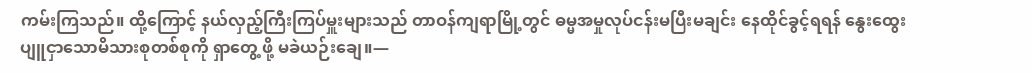ကမ်းကြသည်။ ထို့ကြောင့် နယ်လှည့်ကြီးကြပ်မှူးများသည် တာဝန်ကျရာမြို့တွင် ဓမ္မအမှုလုပ်ငန်းမပြီးမချင်း နေထိုင်ခွင့်ရရန် နွေးထွေးပျူငှာသောမိသားစုတစ်စုကို ရှာတွေ့ ဖို့ မခဲယဉ်းချေ။—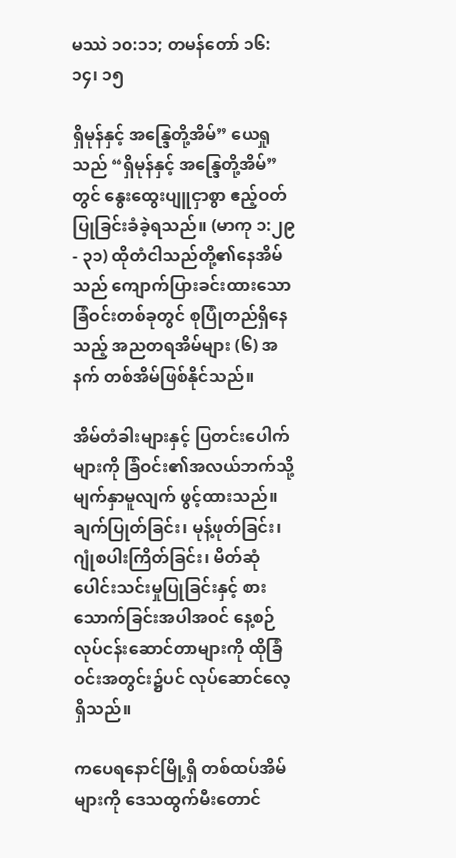မဿဲ ၁၀:၁၁; တမန်တော် ၁၆:၁၄၊ ၁၅

ရှိမုန်နှင့် အန္ဒြေတို့အိမ်” ယေရှုသည် “ရှိမုန်နှင့် အန္ဒြေတို့အိမ်” တွင် နွေးထွေးပျူငှာစွာ ဧည့်ဝတ်ပြုခြင်းခံခဲ့ရသည်။ (မာကု ၁:၂၉- ၃၁) ထိုတံငါသည်တို့၏နေအိမ်သည် ကျောက်ပြားခင်းထားသော ခြံဝင်းတစ်ခုတွင် စုပြုံတည်ရှိနေသည့် အညတရအိမ်များ (၆) အနက် တစ်အိမ်ဖြစ်နိုင်သည်။

အိမ်တံခါးများနှင့် ပြတင်းပေါက်များကို ခြံဝင်း၏အလယ်ဘက်သို့ မျက်နှာမူလျက် ဖွင့်ထားသည်။ ချက်ပြုတ်ခြင်း၊ မုန့်ဖုတ်ခြင်း၊ ဂျုံစပါးကြိတ်ခြင်း၊ မိတ်ဆုံပေါင်းသင်းမှုပြုခြင်းနှင့် စားသောက်ခြင်းအပါအဝင် နေ့စဉ်လုပ်ငန်းဆောင်တာများကို ထိုခြံဝင်းအတွင်း၌ပင် လုပ်ဆောင်လေ့ရှိသည်။

ကပေရနောင်မြို့ရှိ တစ်ထပ်အိမ်များကို ဒေသထွက်မီးတောင်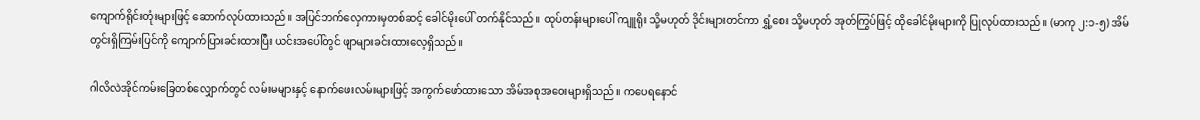ကျောက်ရိုင်းတုံးများဖြင့် ဆောက်လုပ်ထားသည်။ အပြင်ဘက်လှေကားမှတစ်ဆင့် ခေါင်မိုးပေါ် တက်နိုင်သည်။ ထုပ်တန်းများပေါ် ကျူရိုး သို့မဟုတ် ဒိုင်းများတင်ကာ ရွှံ့စေး သို့မဟုတ် အုတ်ကြွပ်ဖြင့် ထိုခေါင်မိုးများကို ပြုလုပ်ထားသည်။ (မာကု ၂:၁-၅) အိမ်တွင်းရှိကြမ်းပြင်ကို ကျောက်ပြားခင်းထားပြီး ယင်းအပေါ်တွင် ဖျာများခင်းထားလေ့ရှိသည်။

ဂါလိလဲအိုင်ကမ်းခြေတစ်လျှောက်တွင် လမ်းမများနှင့် နောက်ဖေးလမ်းများဖြင့် အကွက်ဖော်ထားသော အိမ်အစုအဝေးများရှိသည်။ ကပေရနောင်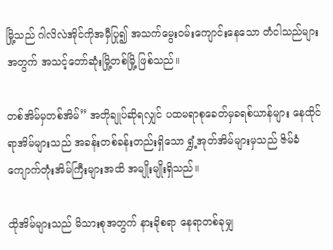မြို့သည် ဂါလိလဲအိုင်ကိုအမှီပြု၍ အသက်မွေးဝမ်းကျောင်းနေသော တံငါသည်များအတွက် အသင့်တော်ဆုံးမြို့တစ်မြို့ ဖြစ်သည်။

တစ်အိမ်မှတစ်အိမ်” အတိုချုပ်ဆိုရလျှင် ပထမရာစုခေတ်မှခရစ်ယာန်များ နေထိုင်ရာအိမ်များသည် အခန်းတစ်ခန်းတည်းရှိသော ရွှံ့အုတ်အိမ်များမှသည် ဇိမ်ခံကျောက်တုံးအိမ်ကြီးများအထိ အမျိုးမျိုးရှိသည်။

ထိုအိမ်များသည် မိသားစုအတွက် နားခိုစရာ နေရာတစ်ခုမျှ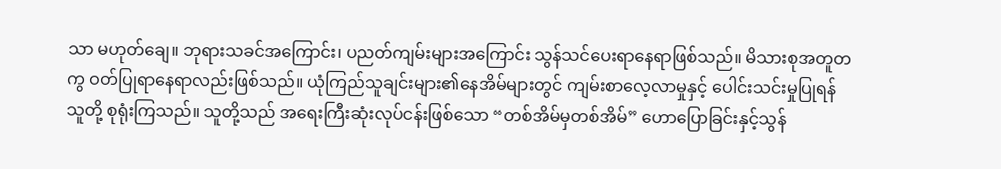သာ မဟုတ်ချေ။ ဘုရားသခင်အကြောင်း၊ ပညတ်ကျမ်းများအကြောင်း သွန်သင်ပေးရာနေရာဖြစ်သည်။ မိသားစုအတူတကွ ဝတ်ပြုရာနေရာလည်းဖြစ်သည်။ ယုံကြည်သူချင်းများ၏နေအိမ်များတွင် ကျမ်းစာလေ့လာမှုနှင့် ပေါင်းသင်းမှုပြုရန် သူတို့ စုရုံးကြသည်။ သူတို့သည် အရေးကြီးဆုံးလုပ်ငန်းဖြစ်သော “တစ်အိမ်မှတစ်အိမ်” ဟောပြောခြင်းနှင့်သွန်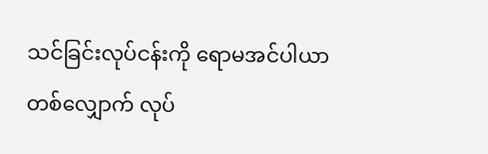သင်ခြင်းလုပ်ငန်းကို ရောမအင်ပါယာတစ်လျှောက် လုပ်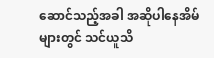ဆောင်သည့်အခါ အဆိုပါနေအိမ်များတွင် သင်ယူသိ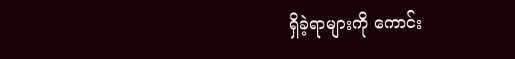ရှိခဲ့ရာများကို ကောင်း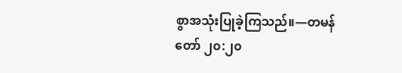စွာအသုံးပြုခဲ့ကြသည်။—တမန်တော် ၂၀:၂၀